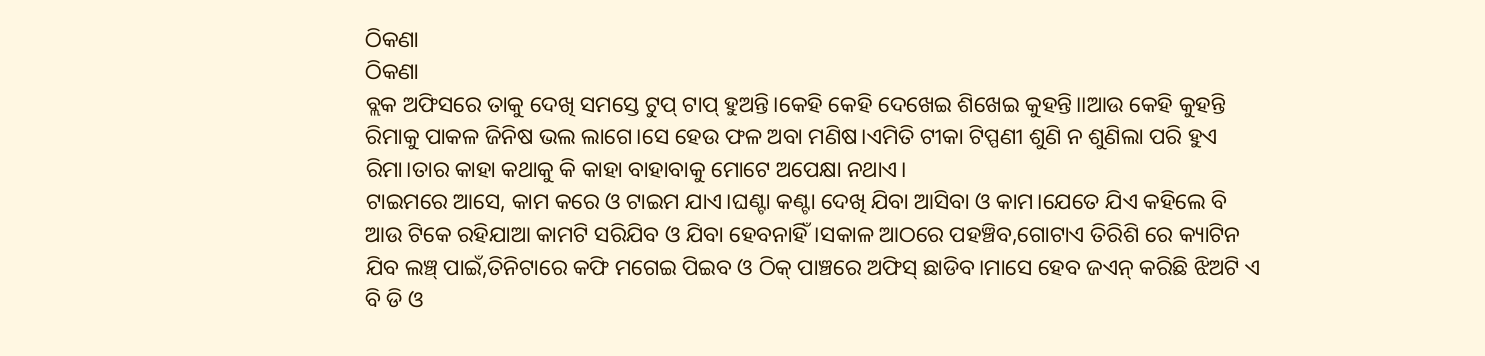ଠିକଣା
ଠିକଣା
ବ୍ଲକ ଅଫିସରେ ତାକୁ ଦେଖି ସମସ୍ତେ ଟୁପ୍ ଟାପ୍ ହୁଅନ୍ତି।କେହି କେହି ଦେଖେଇ ଶିଖେଇ କୁହନ୍ତି।।ଆଉ କେହି କୁହନ୍ତି ରିମାକୁ ପାକଳ ଜିନିଷ ଭଲ ଲାଗେ।ସେ ହେଉ ଫଳ ଅବା ମଣିଷ।ଏମିତି ଟୀକା ଟିପ୍ପଣୀ ଶୁଣି ନ ଶୁଣିଲା ପରି ହୁଏ ରିମା।ତାର କାହା କଥାକୁ କି କାହା ବାହାବାକୁ ମୋଟେ ଅପେକ୍ଷା ନଥାଏ।
ଟାଇମରେ ଆସେ, କାମ କରେ ଓ ଟାଇମ ଯାଏ।ଘଣ୍ଟା କଣ୍ଟା ଦେଖି ଯିବା ଆସିବା ଓ କାମ।ଯେତେ ଯିଏ କହିଲେ ବି ଆଉ ଟିକେ ରହିଯାଆ କାମଟି ସରିଯିବ ଓ ଯିବା ହେବନାହିଁ।ସକାଳ ଆଠରେ ପହଞ୍ଚିବ,ଗୋଟାଏ ତିରିଶି ରେ କ୍ୟାଟିନ ଯିବ ଲଞ୍ଚ୍ ପାଇଁ,ତିନିଟାରେ କଫି ମଗେଇ ପିଇବ ଓ ଠିକ୍ ପାଞ୍ଚରେ ଅଫିସ୍ ଛାଡିବ।ମାସେ ହେବ ଜଏନ୍ କରିଛି ଝିଅଟି ଏ ବି ଡି ଓ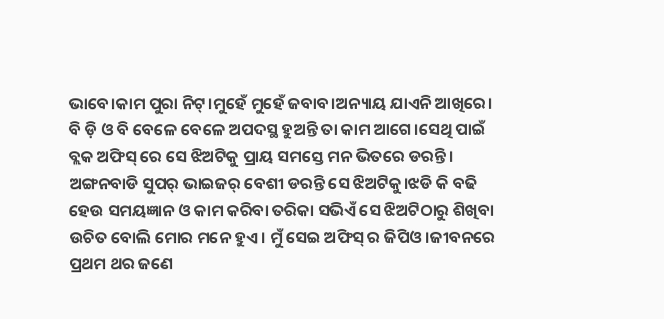ଭାବେ।କାମ ପୁରା ନିଟ୍।ମୁହେଁ ମୁହେଁ ଜବାବ।ଅନ୍ୟାୟ ଯାଏନି ଆଖିରେ।
ବି ଡ଼ି ଓ ବି ବେଳେ ବେଳେ ଅପଦସ୍ଥ ହୁଅନ୍ତି ତା କାମ ଆଗେ।ସେଥି ପାଇଁ ବ୍ଲକ ଅଫିସ୍ ରେ ସେ ଝିଅଟିକୁ ପ୍ରାୟ ସମସ୍ତେ ମନ ଭିତରେ ଡରନ୍ତି । ଅଙ୍ଗନବାଡି ସୁପର୍ ଭାଇଜର୍ ବେଶୀ ଡରନ୍ତି ସେ ଝିଅଟିକୁ।ଝଡି କି ବଢି ହେଉ ସମୟଜ୍ଞାନ ଓ କାମ କରିବା ତରିକା ସଭିଏଁ ସେ ଝିଅଟିଠାରୁ ଶିଖିବା ଉଚିତ ବୋଲି ମୋର ମନେ ହୁଏ। ମୁଁ ସେଇ ଅଫିସ୍ ର ଜିପିଓ।ଜୀବନରେ ପ୍ରଥମ ଥର ଜଣେ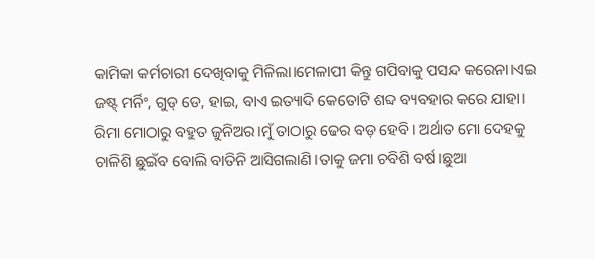କାମିକା କର୍ମଚାରୀ ଦେଖିବାକୁ ମିଳିଲା।ମେଳାପୀ କିନ୍ତୁ ଗପିବାକୁ ପସନ୍ଦ କରେନା।ଏଇ ଜଷ୍ଟ୍ ମର୍ନିଂ, ଗୁଡ୍ ଡେ, ହାଇ, ବାଏ ଇତ୍ୟାଦି କେତୋଟି ଶବ୍ଦ ବ୍ୟବହାର କରେ ଯାହା।
ରିମା ମୋଠାରୁ ବହୁତ ଜୁନିଅର।ମୁଁ ତାଠାରୁ ଢେର ବଡ଼ ହେବି। ଅର୍ଥାତ ମୋ ଦେହକୁ ଚାଳିଶି ଛୁଇଁବ ବୋଲି ବାତିନି ଆସିଗଲାଣି।ତାକୁ ଜମା ଚବିଶି ବର୍ଷ।ଛୁଆ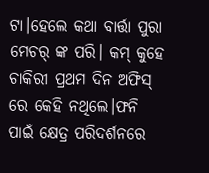ଟା।ହେଲେ କଥା ବାର୍ତ୍ତା ପୁରା ମେଚର୍ ଙ୍କ ପରି। କମ୍ କୁହେ ଚାକିରୀ ପ୍ରଥମ ଦିନ ଅଫିସ୍ ରେ କେହି ନଥିଲେ।ଫନି ପାଇଁ କ୍ଷେତ୍ର ପରିଦର୍ଶନରେ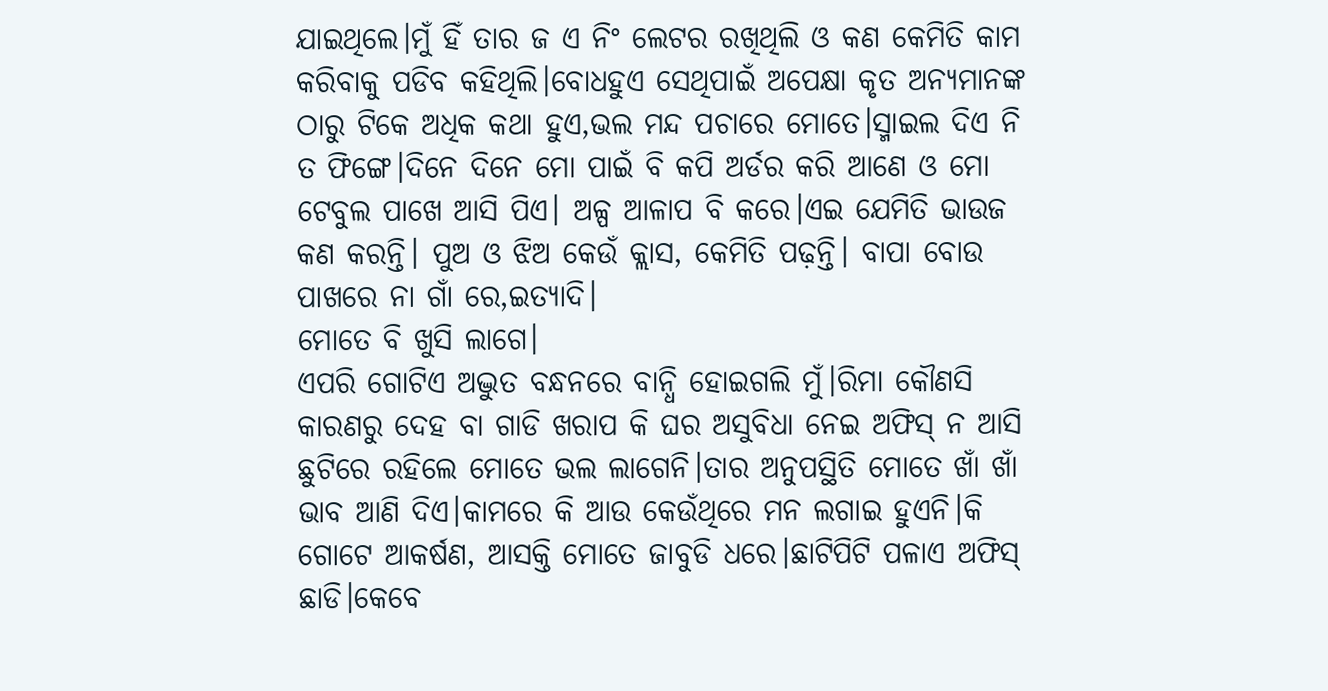ଯାଇଥିଲେ।ମୁଁ ହିଁ ତାର ଜ ଏ ନିଂ ଲେଟର ରଖିଥିଲି ଓ କଣ କେମିତି କାମ କରିବାକୁ ପଡିବ କହିଥିଲି।ବୋଧହୁଏ ସେଥିପାଇଁ ଅପେକ୍ଷା କୃତ ଅନ୍ୟମାନଙ୍କ ଠାରୁ ଟିକେ ଅଧିକ କଥା ହୁଏ,ଭଲ ମନ୍ଦ ପଚାରେ ମୋତେ।ସ୍ମାଇଲ ଦିଏ ନି ତ ଫିଙ୍ଗେ।ଦିନେ ଦିନେ ମୋ ପାଇଁ ବି କପି ଅର୍ଡର କରି ଆଣେ ଓ ମୋ ଟେବୁଲ ପାଖେ ଆସି ପିଏ। ଅଳ୍ପ ଆଳାପ ବି କରେ।ଏଇ ଯେମିତି ଭାଉଜ କଣ କରନ୍ତି। ପୁଅ ଓ ଝିଅ କେଉଁ କ୍ଲାସ, କେମିତି ପଢ଼ନ୍ତି। ବାପା ବୋଉ ପାଖରେ ନା ଗାଁ ରେ,ଇତ୍ୟାଦି।
ମୋତେ ବି ଖୁସି ଲାଗେ।
ଏପରି ଗୋଟିଏ ଅଦ୍ଭୁତ ବନ୍ଧନରେ ବାନ୍ଧି ହୋଇଗଲି ମୁଁ।ରିମା କୌଣସି କାରଣରୁ ଦେହ ବା ଗାଡି ଖରାପ କି ଘର ଅସୁବିଧା ନେଇ ଅଫିସ୍ ନ ଆସି ଛୁଟିରେ ରହିଲେ ମୋତେ ଭଲ ଲାଗେନି।ତାର ଅନୁପସ୍ଥିତି ମୋତେ ଖାଁ ଖାଁ ଭାବ ଆଣି ଦିଏ।କାମରେ କି ଆଉ କେଉଁଥିରେ ମନ ଲଗାଇ ହୁଏନି।କି ଗୋଟେ ଆକର୍ଷଣ, ଆସକ୍ତି ମୋତେ ଜାବୁଡି ଧରେ।ଛାଟିପିଟି ପଳାଏ ଅଫିସ୍ ଛାଡି।କେବେ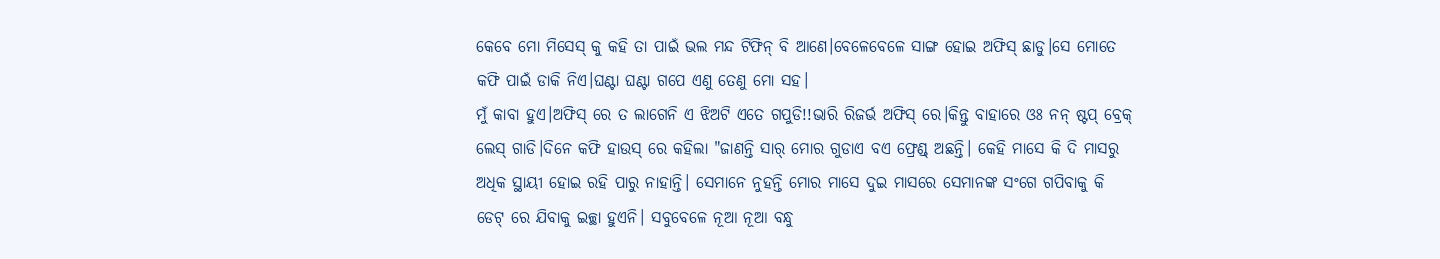କେବେ ମୋ ମିସେସ୍ କୁ କହି ତା ପାଇଁ ଭଲ ମନ୍ଦ ଟିଫିନ୍ ବି ଆଣେ।ବେଳେବେଳେ ସାଙ୍ଗ ହୋଇ ଅଫିସ୍ ଛାଡୁ।ସେ ମୋତେ କଫି ପାଇଁ ଡାକି ନିଏ।ଘଣ୍ଟା ଘଣ୍ଟା ଗପେ ଏଣୁ ତେଣୁ ମୋ ସହ।
ମୁଁ କାବା ହୁଏ।ଅଫିସ୍ ରେ ତ ଲାଗେନି ଏ ଝିଅଟି ଏତେ ଗପୁଡି!!ଭାରି ରିଜର୍ଭ ଅଫିସ୍ ରେ।କିନ୍ତୁ ବାହାରେ ଓଃ ନନ୍ ଷ୍ଟପ୍ ବ୍ରେକ୍ ଲେସ୍ ଗାଡି।ଦିନେ କଫି ହାଉସ୍ ରେ କହିଲା "ଜାଣନ୍ତି ସାର୍ ମୋର ଗୁଡାଏ ବଏ ଫ୍ରେଣ୍ଡ୍ ଅଛନ୍ତି। କେହି ମାସେ କି ଦି ମାସରୁ ଅଧିକ ସ୍ଥାୟୀ ହୋଇ ରହି ପାରୁ ନାହାନ୍ତି। ସେମାନେ ନୁହନ୍ତି ମୋର ମାସେ ଦୁଇ ମାସରେ ସେମାନଙ୍କ ସଂଗେ ଗପିବାକୁ କି ଡେଟ୍ ରେ ଯିବାକୁ ଇଚ୍ଛା ହୁଏନି। ସବୁବେଳେ ନୂଆ ନୂଆ ବନ୍ଧୁ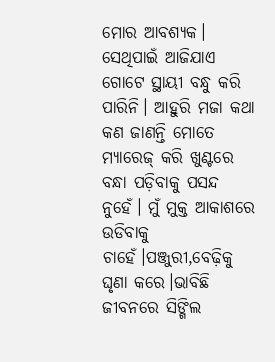ମୋର ଆବଶ୍ୟକ। ସେଥିପାଇଁ ଆଜିଯାଏ ଗୋଟେ ସ୍ଥାୟୀ ବନ୍ଧୁ କରି ପାରିନି। ଆହୁରି ମଜା କଥା କଣ ଜାଣନ୍ତି ମୋତେ ମ୍ୟାରେଜ୍ କରି ଖୁଣ୍ଟରେ ବନ୍ଧା ପଡ଼ିବାକୁ ପସନ୍ଦ ନୁହେଁ। ମୁଁ ମୁକ୍ତ ଆକାଶରେ ଉଡିବାକୁ ଚାହେଁ।ପଞ୍ଜୁରୀ,ବେଢ଼ିକୁ ଘୃଣା କରେ।ଭାବିଛି ଜୀବନରେ ସିଙ୍ଗିଲ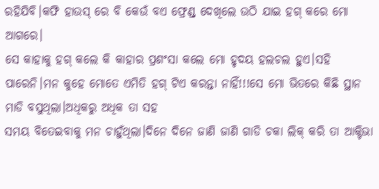ରହିଯିବି।କଫି ହାଉସ୍ ରେ ବି କେଉଁ ବଏ ଫ୍ରେଣ୍ଡ୍ ଦେଖିଲେ ଉଠି ଯାଇ ହଗ୍ କରେ ମୋ ଆଗରେ।
ସେ କାହାକୁ ହଗ୍ କଲେ କି କାହାର ପ୍ରଶଂସା କଲେ ମୋ ହୃଦୟ ହଲଚଲ ହୁଏ।ସହି ପାରେନି।ମନ କୁହେ ମୋତେ ଏମିତି ହଗ୍ ଟିଏ କରନ୍ତା ନାହିଁ!!!ସେ ମୋ ଭିତରେ କିଛି ସ୍ଥାନ ମାଡି ବସୁଥିଲା।ଅଧିକରୁ ଅଧିକ ତା ସହ
ସମୟ ବିତେଇବାକୁ ମନ ଚାହୁଁଥିଲା।ଦିନେ ଦିନେ ଜାଣି ଜାଣି ଗାଡି ଚକା ଲିକ୍ କରି ତା ଆକ୍ଟିଭା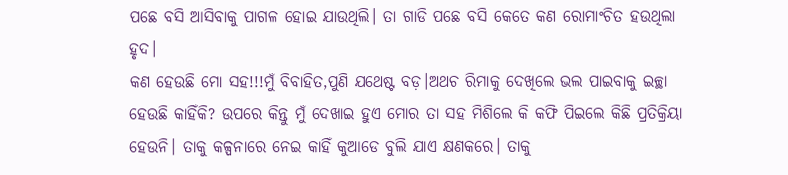ପଛେ ବସି ଆସିବାକୁ ପାଗଳ ହୋଇ ଯାଉଥିଲି। ତା ଗାଡି ପଛେ ବସି କେତେ କଣ ରୋମାଂଚିତ ହଉଥିଲା ହୃଦ।
କଣ ହେଉଛି ମୋ ସହ!!!ମୁଁ ବିବାହିତ,ପୁଣି ଯଥେଷ୍ଟ ବଡ଼।ଅଥଚ ରିମାକୁ ଦେଖିଲେ ଭଲ ପାଇବାକୁ ଇଚ୍ଛା ହେଉଛି କାହିଁକି? ଉପରେ କିନ୍ତୁ ମୁଁ ଦେଖାଇ ହୁଏ ମୋର ତା ସହ ମିଶିଲେ କି କଫି ପିଇଲେ କିଛି ପ୍ରତିକ୍ରିୟା ହେଉନି। ତାକୁ କଳ୍ପନାରେ ନେଇ କାହିଁ କୁଆଡେ ବୁଲି ଯାଏ କ୍ଷଣକରେ। ତାକୁ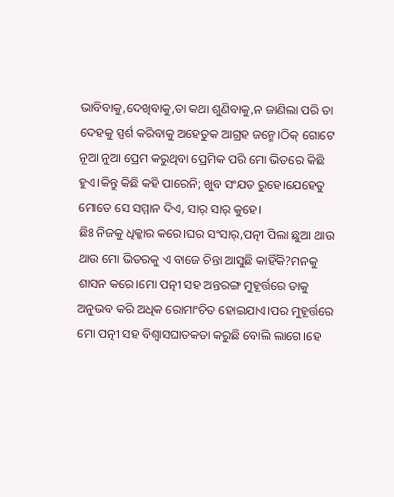ଭାବିବାକୁ,ଦେଖିବାକୁ,ତା କଥା ଶୁଣିବାକୁ,ନ ଜାଣିଲା ପରି ତା ଦେହକୁ ସ୍ପର୍ଶ କରିବାକୁ ଅହେତୁକ ଆଗ୍ରହ ଜନ୍ମେ।ଠିକ୍ ଗୋଟେ ନୂଆ ନୁଆ ପ୍ରେମ କରୁଥିବା ପ୍ରେମିକ ପରି ମୋ ଭିତରେ କିଛି ହୁଏ।କିନ୍ତୁ କିଛି କହି ପାରେନି; ଖୁବ ସଂଯତ ରୁହେ।ଯେହେତୁ ମୋତେ ସେ ସମ୍ମାନ ଦିଏ, ସାର୍ ସାର୍ କୁହେ।
ଛିଃ ନିଜକୁ ଧିକ୍କାର କରେ।ଘର ସଂସାର୍,ପତ୍ନୀ ପିଲା ଛୁଆ ଥାଉ ଥାଉ ମୋ ଭିତରକୁ ଏ ବାଜେ ଚିନ୍ତା ଆସୁଛି କାହିଁକି?ମନକୁ ଶାସନ କରେ।ମୋ ପତ୍ନୀ ସହ ଅନ୍ତରଙ୍ଗ ମୁହୂର୍ତ୍ତରେ ତାକୁ ଅନୁଭବ କରି ଅଧିକ ରୋମାଂଚିତ ହୋଇଯାଏ।ପର ମୁହୂର୍ତ୍ତରେ ମୋ ପତ୍ନୀ ସହ ବିଶ୍ୱାସଘାତକତା କରୁଛି ବୋଲି ଲାଗେ।ହେ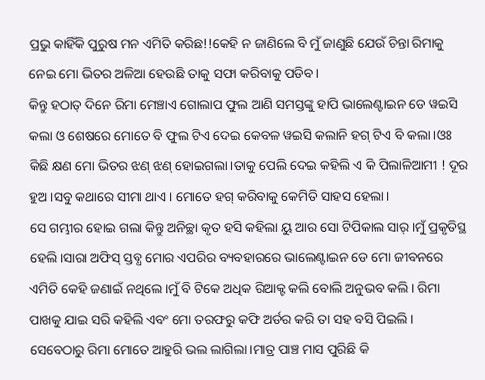ପ୍ରଭୁ କାହିଁକି ପୁରୁଷ ମନ ଏମିତି କରିଛ!!କେହି ନ ଜାଣିଲେ ବି ମୁଁ ଜାଣୁଛି ଯେଉଁ ଚିନ୍ତା ରିମାକୁ ନେଇ ମୋ ଭିତର ଅଳିଆ ହେଉଛି ତାକୁ ସଫା କରିବାକୁ ପଡିବ।
କିନ୍ତୁ ହଠାତ୍ ଦିନେ ରିମା ମେଞ୍ଚାଏ ଗୋଲାପ ଫୁଲ ଆଣି ସମସ୍ତଙ୍କୁ ହାପି ଭାଲେଣ୍ଟାଇନ ଡେ ୱଇସି କଲା ଓ ଶେଷରେ ମୋତେ ବି ଫୁଲ ଟିଏ ଦେଇ କେବଳ ୱଇସି କଲାନି ହଗ୍ ଟିଏ ବି କଲା।ଓଃ କିଛି କ୍ଷଣ ମୋ ଭିତର ଝଣ୍ ଝଣ୍ ହୋଇଗଲା।ତାକୁ ପେଲି ଦେଇ କହିଲି ଏ କି ପିଲାଳିଆମୀ ! ଦୂର ହୁଅ।ସବୁ କଥାରେ ସୀମା ଥାଏ। ମୋତେ ହଗ୍ କରିବାକୁ କେମିତି ସାହସ ହେଲା।
ସେ ଗମ୍ଭୀର ହୋଇ ଗଲା କିନ୍ତୁ ଅନିଚ୍ଛା କୃତ ହସି କହିଲା ୟୁ ଆର ସୋ ଟିପିକାଲ ସାର୍।ମୁଁ ପ୍ରକୃତିସ୍ଥ ହେଲି।ସାରା ଅଫିସ୍ ସ୍ତବ୍ଧ ମୋର ଏପରିର ବ୍ୟବହାରରେ ଭାଲେଣ୍ଟାଇନ ଡେ ମୋ ଜୀବନରେ ଏମିତି କେହି ଜଣାଇଁ ନଥିଲେ।ମୁଁ ବି ଟିକେ ଅଧିକ ରିଆକ୍ଟ କଲି ବୋଲି ଅନୁଭବ କଲି। ରିମା ପାଖକୁ ଯାଇ ସରି କହିଲି ଏବଂ ମୋ ତରଫରୁ କଫି ଅର୍ଡର କରି ତା ସହ ବସି ପିଇଲି।
ସେବେଠାରୁ ରିମା ମୋତେ ଆହୁରି ଭଲ ଲାଗିଲା।ମାତ୍ର ପାଞ୍ଚ ମାସ ପୁରିଛି କି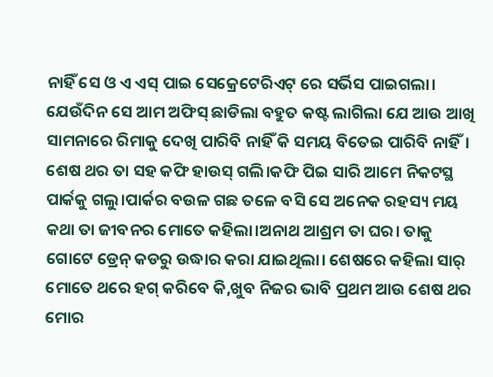ନାହିଁ ସେ ଓ ଏ ଏସ୍ ପାଇ ସେକ୍ରେଟେରିଏଟ୍ ରେ ସର୍ଭିସ ପାଇଗଲା। ଯେଉଁଦିନ ସେ ଆମ ଅଫିସ୍ ଛାଡିଲା ବହୁତ କଷ୍ଟ ଲାଗିଲା ଯେ ଆଉ ଆଖି ସାମନାରେ ରିମାକୁ ଦେଖି ପାରିବି ନାହିଁ କି ସମୟ ବିତେଇ ପାରିବି ନାହିଁ।
ଶେଷ ଥର ତା ସହ କଫି ହାଉସ୍ ଗଲି।କଫି ପିଇ ସାରି ଆମେ ନିକଟସ୍ଥ ପାର୍କକୁ ଗଲୁ।ପାର୍କର ବଉଳ ଗଛ ତଳେ ବସି ସେ ଅନେକ ରହସ୍ୟ ମୟ କଥା ତା ଜୀବନର ମୋତେ କହିଲା।ଅନାଥ ଆଶ୍ରମ ତା ଘର। ତାକୁ ଗୋଟେ ଡ୍ରେନ୍ କଡରୁ ଉଦ୍ଧାର କରା ଯାଇଥିଲା। ଶେଷରେ କହିଲା ସାର୍ ମୋତେ ଥରେ ହଗ୍ କରିବେ କି,ଖୁବ ନିଜର ଭାବି ପ୍ରଥମ ଆଉ ଶେଷ ଥର ମୋର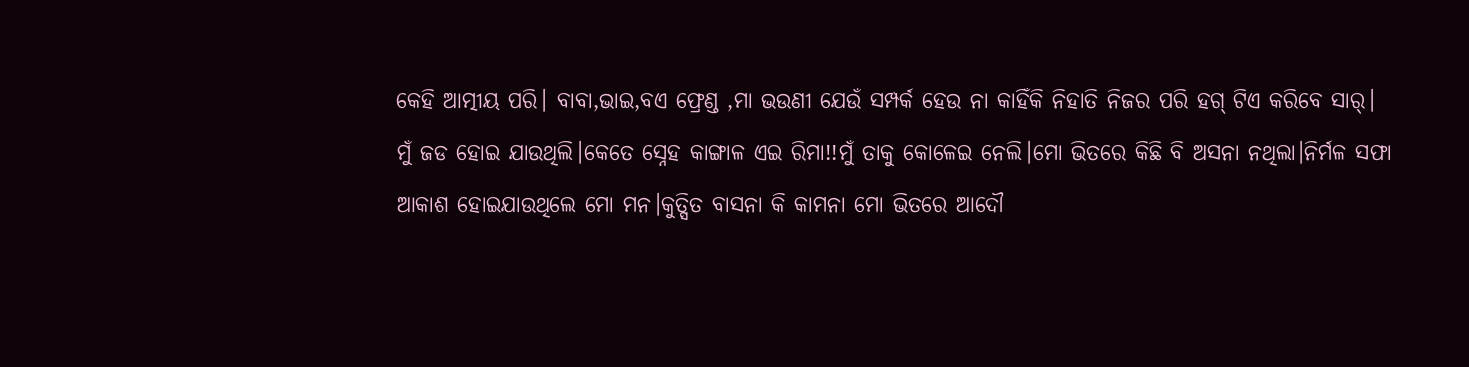କେହି ଆତ୍ମୀୟ ପରି। ବାବା,ଭାଇ,ବଏ ଫ୍ରେଣ୍ଡ ,ମା ଭଉଣୀ ଯେଉଁ ସମ୍ପର୍କ ହେଉ ନା କାହିଁକି ନିହାତି ନିଜର ପରି ହଗ୍ ଟିଏ କରିବେ ସାର୍।
ମୁଁ ଜଡ ହୋଇ ଯାଉଥିଲି।କେତେ ସ୍ନେହ କାଙ୍ଗାଳ ଏଇ ରିମା!!ମୁଁ ତାକୁ କୋଳେଇ ନେଲି।ମୋ ଭିତରେ କିଛି ବି ଅସନା ନଥିଲା।ନିର୍ମଳ ସଫା ଆକାଶ ହୋଇଯାଉଥିଲେ ମୋ ମନ।କୁତ୍ସିତ ବାସନା କି କାମନା ମୋ ଭିତରେ ଆଦୌ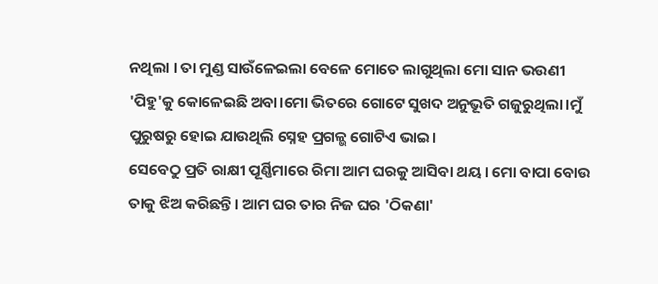ନଥିଲା । ତା ମୁଣ୍ଡ ସାଉଁଳେଇଲା ବେଳେ ମୋତେ ଲାଗୁଥିଲା ମୋ ସାନ ଭଉଣୀ 'ପିହୁ'କୁ କୋଳେଇଛି ଅବା।ମୋ ଭିତରେ ଗୋଟେ ସୁଖଦ ଅନୁଭୂତି ଗଜୁରୁଥିଲା।ମୁଁ ପୁରୁଷରୁ ହୋଇ ଯାଉଥିଲି ସ୍ନେହ ପ୍ରଗଳ୍ଭ ଗୋଟିଏ ଭାଇ।
ସେବେଠୁ ପ୍ରତି ରାକ୍ଷୀ ପୂର୍ଣ୍ଣିମାରେ ରିମା ଆମ ଘରକୁ ଆସିବା ଥୟ। ମୋ ବାପା ବୋଉ ତାକୁ ଝିଅ କରିଛନ୍ତି। ଆମ ଘର ତାର ନିଜ ଘର 'ଠିକଣା'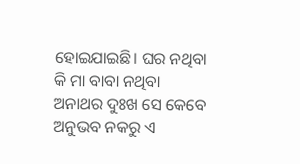ହୋଇଯାଇଛି। ଘର ନଥିବା କି ମା ବାବା ନଥିବା ଅନାଥର ଦୁଃଖ ସେ କେବେ ଅନୁଭବ ନକରୁ ଏ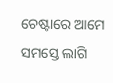ଚେଷ୍ଟାରେ ଆମେ ସମସ୍ତେ ଲାଗି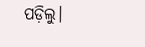ପଡ଼ିଲୁ।